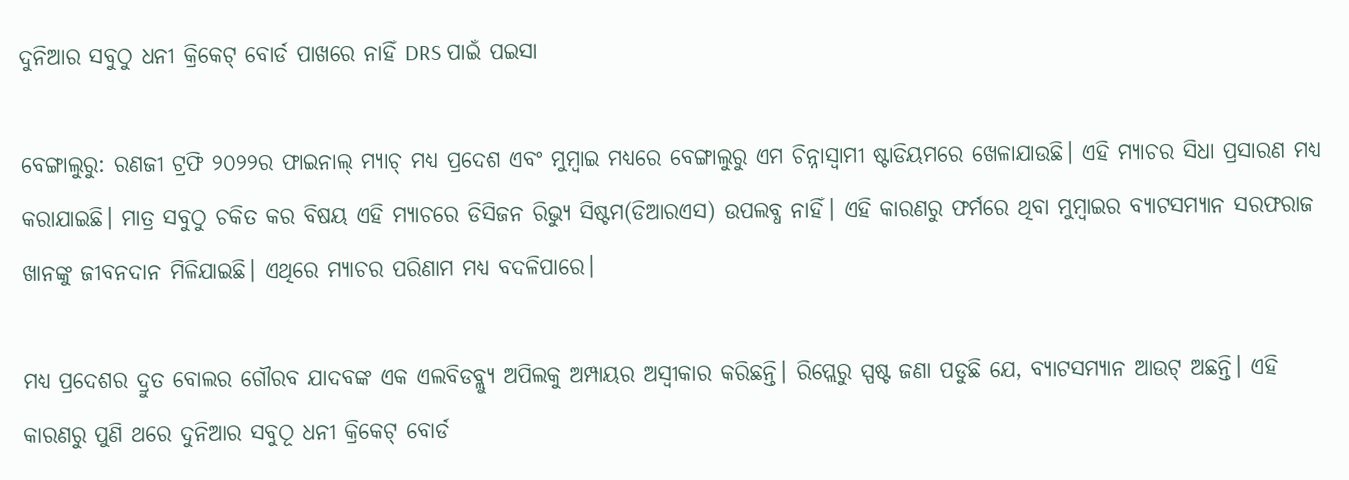ଦୁନିଆର ସବୁଠୁ ଧନୀ କ୍ରିକେଟ୍ ବୋର୍ଡ ପାଖରେ ନାହିଁ DRS ପାଇଁ ପଇସା

ବେଙ୍ଗାଲୁରୁ: ରଣଜୀ ଟ୍ରଫି ୨୦୨୨ର ଫାଇନାଲ୍ ମ୍ୟାଚ୍ ମଧ୍ୟ ପ୍ରଦେଶ ଏବଂ ମୁମ୍ବାଇ ମଧ୍ୟରେ ବେଙ୍ଗାଲୁରୁ ଏମ ଚିନ୍ନାସ୍ଵାମୀ ଷ୍ଟାଡିୟମରେ ଖେଳାଯାଉଛି। ଏହି ମ୍ୟାଚର ସିଧା ପ୍ରସାରଣ ମଧ୍ୟ କରାଯାଇଛି। ମାତ୍ର ସବୁଠୁ ଚକିତ କର ବିଷୟ ଏହି ମ୍ୟାଚରେ ଡିସିଜନ ରିଭ୍ୟୁ ସିଷ୍ଟମ(ଡିଆରଏସ) ଉପଲବ୍ଧ ନାହିଁ। ଏହି କାରଣରୁ ଫର୍ମରେ ଥିବା ମୁମ୍ବାଇର ବ୍ୟାଟସମ୍ୟାନ ସରଫରାଜ ଖାନଙ୍କୁ ଜୀବନଦାନ ମିଳିଯାଇଛି। ଏଥିରେ ମ୍ୟାଚର ପରିଣାମ ମଧ୍ୟ ବଦଳିପାରେ।

ମଧ୍ୟ ପ୍ରଦେଶର ଦ୍ରୁତ ବୋଲର ଗୌରବ ଯାଦବଙ୍କ ଏକ ଏଲବିଡବ୍ଲ୍ୟୁ ଅପିଲକୁ ଅମ୍ପାୟର ଅସ୍ଵୀକାର କରିଛନ୍ତି। ରିପ୍ଲେରୁ ସ୍ପଷ୍ଟ ଜଣା ପଡୁଛି ଯେ, ବ୍ୟାଟସମ୍ୟାନ ଆଉଟ୍ ଅଛନ୍ତି। ଏହି କାରଣରୁ ପୁଣି ଥରେ ଦୁନିଆର ସବୁଠୂ ଧନୀ କ୍ରିକେଟ୍ ବୋର୍ଡ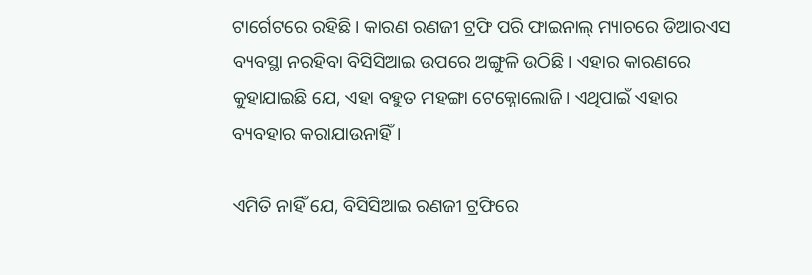ଟାର୍ଗେଟରେ ରହିଛି। କାରଣ ରଣଜୀ ଟ୍ରଫି ପରି ଫାଇନାଲ୍ ମ୍ୟାଚରେ ଡିଆରଏସ ବ୍ୟବସ୍ଥା ନରହିବା ବିସିସିଆଇ ଉପରେ ଅଙ୍ଗୁଳି ଉଠିଛି। ଏହାର କାରଣରେ କୁହାଯାଇଛି ଯେ, ଏହା ବହୁତ ମହଙ୍ଗା ଟେକ୍ନୋଲୋଜି। ଏଥିପାଇଁ ଏହାର ବ୍ୟବହାର କରାଯାଉନାହିଁ।

ଏମିତି ନାହିଁ ଯେ, ବିସିସିଆଇ ରଣଜୀ ଟ୍ରଫିରେ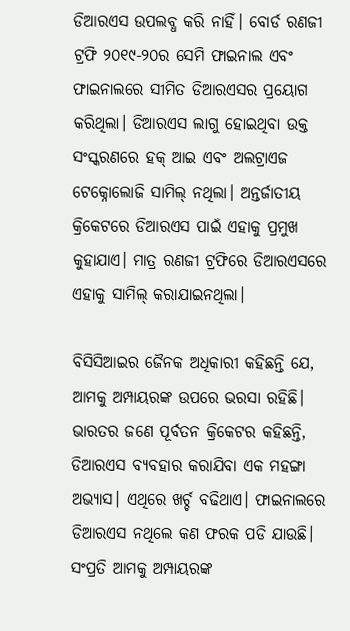ଡିଆରଏସ ଉପଲବ୍ଧ କରି ନାହିଁ। ବୋର୍ଡ ରଣଜୀ ଟ୍ରଫି ୨୦୧୯-୨୦ର ସେମି ଫାଇନାଲ ଏବଂ ଫାଇନାଲରେ ସୀମିତ ଡିଆରଏସର ପ୍ରୟୋଗ କରିଥିଲା। ଡିଆରଏସ ଲାଗୁ ହୋଇଥିବା ଉକ୍ତ ସଂସ୍କରଣରେ ହକ୍ ଆଇ ଏବଂ ଅଲଟ୍ରାଏଜ ଟେକ୍ନୋଲୋଜି ସାମିଲ୍ ନଥିଲା। ଅନ୍ତର୍ଜାତୀୟ କ୍ରିକେଟରେ ଡିଆରଏସ ପାଇଁ ଏହାକୁ ପ୍ରମୁଖ କୁହାଯାଏ। ମାତ୍ର ରଣଜୀ ଟ୍ରଫିରେ ଡିଆରଏସରେ ଏହାକୁ ସାମିଲ୍ କରାଯାଇନଥିଲା।

ବିସିସିଆଇର ଜୈନକ ଅଧିକାରୀ କହିଛନ୍ତି ଯେ, ଆମକୁ ଅମ୍ପାୟରଙ୍କ ଉପରେ ଭରସା ରହିଛି। ଭାରତର ଜଣେ ପୂର୍ବତନ କ୍ରିକେଟର କହିଛନ୍ତି, ଡିଆରଏସ ବ୍ୟବହାର କରାଯିବା ଏକ ମହଙ୍ଗା ଅଭ୍ୟାସ। ଏଥିରେ ଖର୍ଚ୍ଚ ବଢିଥାଏ। ଫାଇନାଲରେ ଡିଆରଏସ ନଥିଲେ କଣ ଫରକ ପଡି ଯାଉଛି। ସଂପ୍ରତି ଆମକୁ ଅମ୍ପାୟରଙ୍କ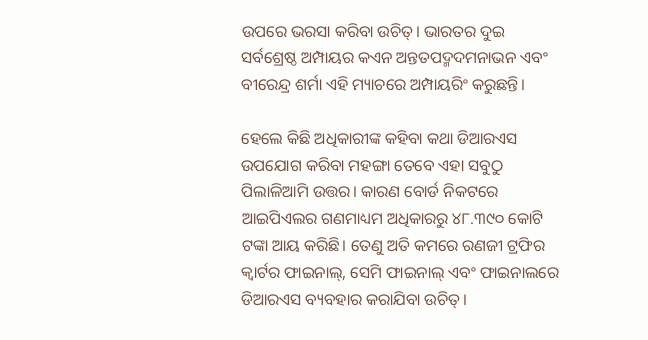ଉପରେ ଭରସା କରିବା ଉଚିତ୍। ଭାରତର ଦୁଇ ସର୍ବଶ୍ରେଷ୍ଠ ଅମ୍ପାୟର କଏନ ଅନ୍ତତପଦ୍ମଦମନାଭନ ଏବଂ ବୀରେନ୍ଦ୍ର ଶର୍ମା ଏହି ମ୍ୟାଚରେ ଅମ୍ପାୟରିଂ କରୁଛନ୍ତି।

ହେଲେ କିଛି ଅଧିକାରୀଙ୍କ କହିବା କଥା ଡିଆରଏସ ଉପଯୋଗ କରିବା ମହଙ୍ଗା ତେବେ ଏହା ସବୁଠୁ ପିଲାଳିଆମି ଉତ୍ତର। କାରଣ ବୋର୍ଡ ନିକଟରେ ଆଇପିଏଲର ଗଣମାଧ୍ୟମ ଅଧିକାରରୁ ୪୮.୩୯୦ କୋଟି ଟଙ୍କା ଆୟ କରିଛି। ତେଣୁ ଅତି କମରେ ରଣଜୀ ଟ୍ରଫିର କ୍ଵାର୍ଟର ଫାଇନାଲ୍, ସେମି ଫାଇନାଲ୍ ଏବଂ ଫାଇନାଲରେ ଡିଆରଏସ ବ୍ୟବହାର କରାଯିବା ଉଚିତ୍।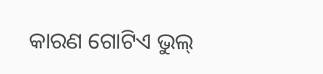କାରଣ ଗୋଟିଏ ଭୁଲ୍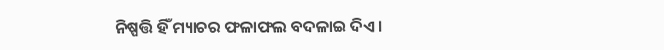ନିଷ୍ପତ୍ତି ହିଁ ମ୍ୟାଚର ଫଳାଫଲ ବଦଳାଇ ଦିଏ।